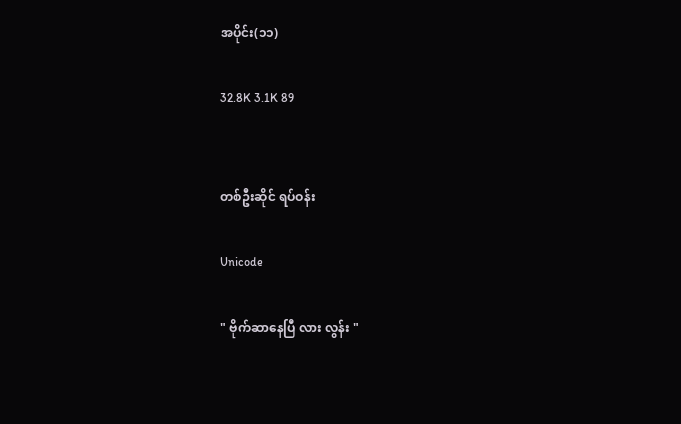အပိုင်း(၁၁)

32.8K 3.1K 89


တစ်ဦးဆိုင် ရပ်ဝန်း

Unicode

" ဗိုက်ဆာနေပြီ လား လွန်း "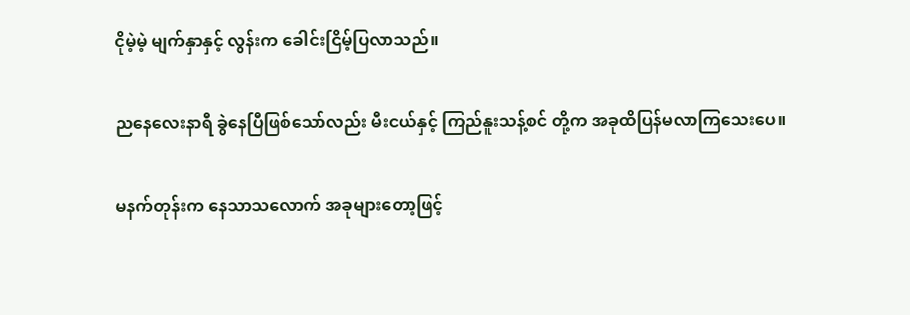ငိုမဲ့မဲ့ မျက်နှာနှင့် လွန်းက ခေါင်းငြိမ့်ပြလာသည်။

ညနေလေးနာရီ ခွဲနေပြီဖြစ်သော်လည်း မီးငယ်နှင့် ကြည်နူးသန့်စင် တို့က အခုထိပြန်မလာကြသေးပေ။

မနက်တုန်းက နေသာသလောက် အခုများတော့ဖြင့်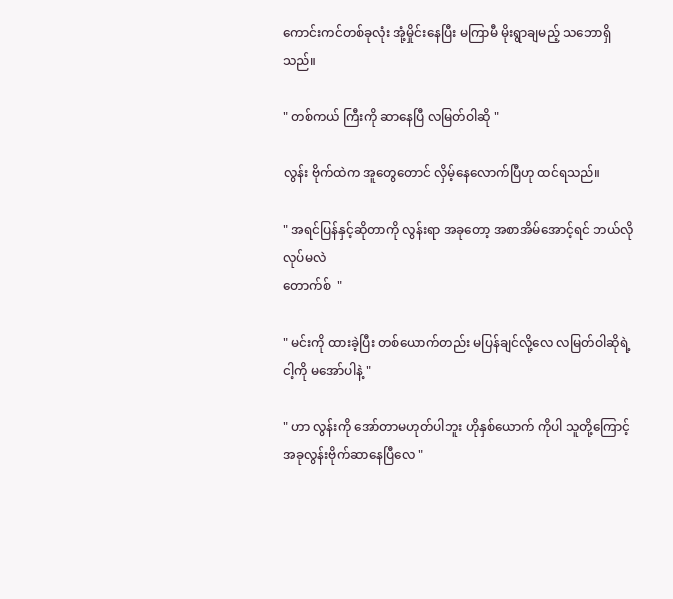ကောင်းကင်တစ်ခုလုံး အုံ့မှိုင်းနေပြီး မကြာမီ မိုးရွာချမည့် သဘောရှိသည်။

" တစ်ကယ် ကြီးကို ဆာနေပြီ လမြတ်ဝါဆို "

လွန်း ဗိုက်ထဲက အူတွေတောင် လှိမ့်နေလောက်ပြီဟု ထင်ရသည်။

" အရင်ပြန်နှင့်ဆိုတာကို လွန်းရာ အခုတော့ အစာအိမ်အောင့်ရင် ဘယ်လိုလုပ်မလဲ
တောက်စ်  "

" မင်းကို ထားခဲ့ပြီး တစ်ယောက်တည်း မပြန်ချင်လို့လေ လမြတ်ဝါဆိုရဲ့ ငါ့ကို မအော်ပါနဲ့ "

" ဟာ လွန်းကို အော်တာမဟုတ်ပါဘူး ဟိုနှစ်ယောက် ကိုပါ သူတို့ကြောင့် အခုလွန်းဗိုက်ဆာနေပြီလေ "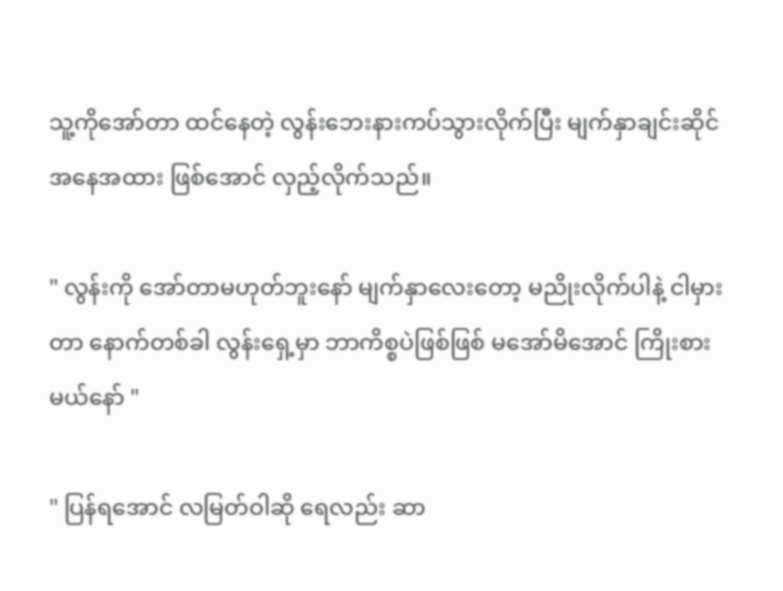သူ့ကိုအော်တာ ထင်နေတဲ့ လွန်းဘေးနားကပ်သွားလိုက်ပြီး မျက်နှာချင်းဆိုင်အနေအထား ဖြစ်အောင် လှည့်လိုက်သည်။

" လွန်းကို အော်တာမဟုတ်ဘူးနော် မျက်နှာလေးတော့ မညိုးလိုက်ပါနဲ့ ငါမှားတာ နောက်တစ်ခါ လွန်းရှေ့မှာ ဘာကိစ္စပဲဖြစ်ဖြစ် မအော်မိအောင် ကြိုးစားမယ်နော် "

" ပြန်ရအောင် လမြတ်ဝါဆို ရေလည်း ဆာ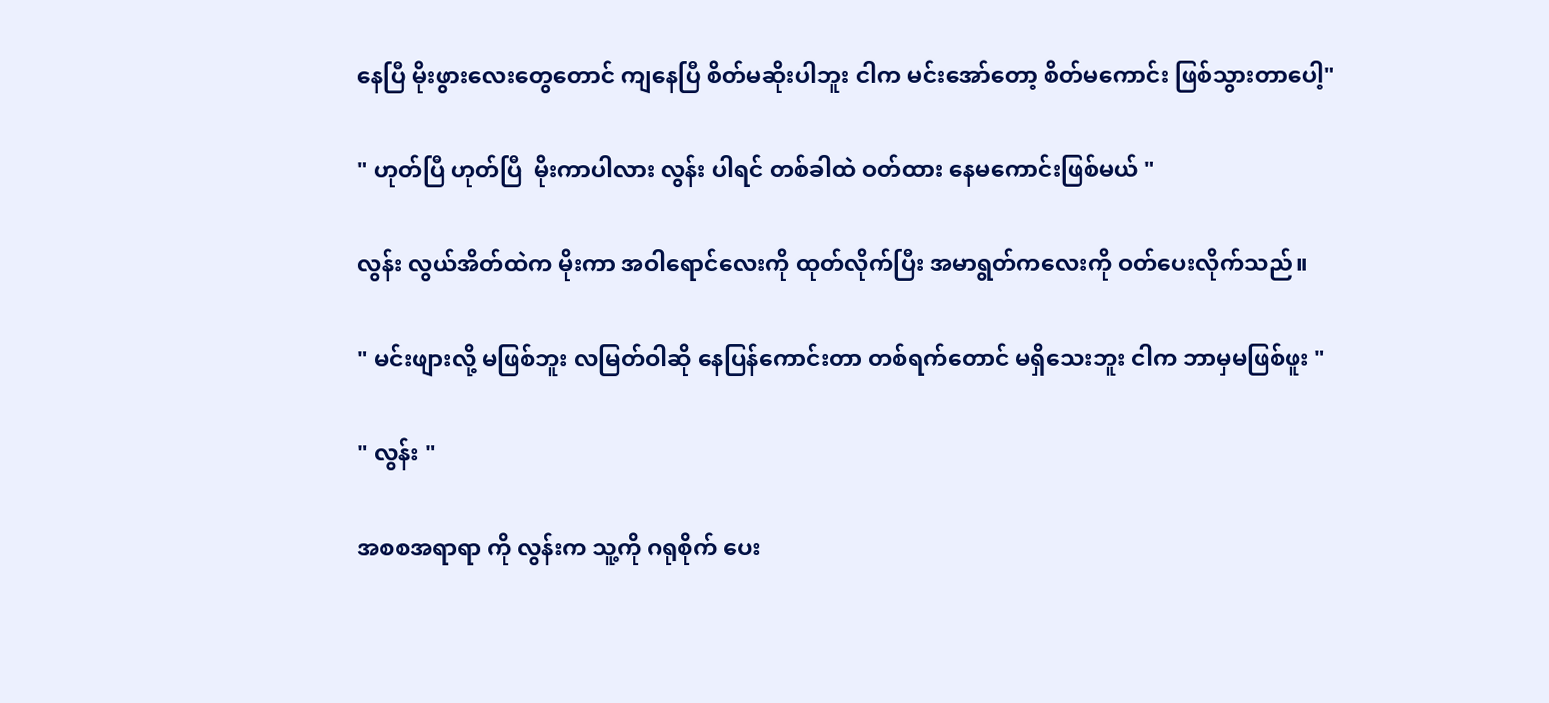နေပြီ မိုးဖွားလေးတွေတောင် ကျနေပြီ စိတ်မဆိုးပါဘူး ငါက မင်းအော်တော့ စိတ်မကောင်း ဖြစ်သွားတာပေါ့"

" ဟုတ်ပြီ ဟုတ်ပြီ  မိုးကာပါလား လွန်း ပါရင် တစ်ခါထဲ ဝတ်ထား နေမကောင်းဖြစ်မယ် "

လွန်း လွယ်အိတ်ထဲက မိုးကာ အဝါရောင်လေးကို ထုတ်လိုက်ပြီး အမာရွတ်ကလေးကို ဝတ်ပေးလိုက်သည်။

" မင်းဖျားလို့ မဖြစ်ဘူး လမြတ်ဝါဆို နေပြန်ကောင်းတာ တစ်ရက်တောင် မရှိသေးဘူး ငါက ဘာမှမဖြစ်ဖူး "

" လွန်း "

အစစအရာရာ ကို လွန်းက သူ့ကို ဂရုစိုက် ပေး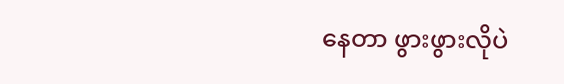နေတာ ဖွားဖွားလိုပဲ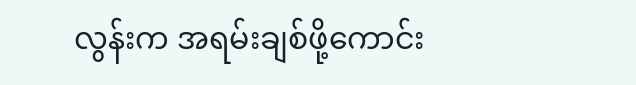လွန်းက အရမ်းချစ်ဖို့ကောင်း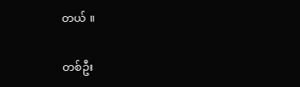တယ် ။

တစ်ဦး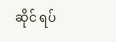ဆိုင် ရပ်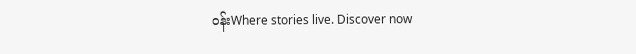ဝန်းWhere stories live. Discover now